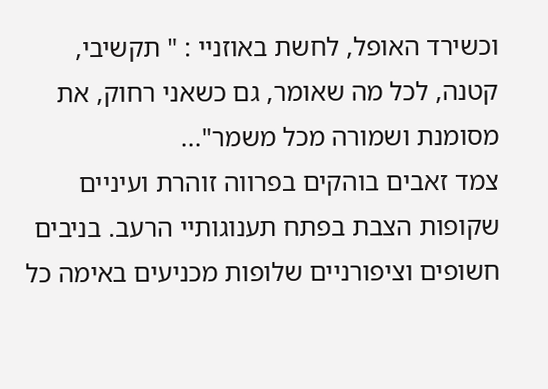וכשירד האופל, לחשת באוזניי : " תקשיבי, קטנה, לכל מה שאומר, גם כשאני רחוק, את מסומנת ושמורה מכל משמר"...
צמד זאבים בוהקים בפרווה זוהרת ועיניים שקופות הצבת בפתח תענוגותיי הרעב. בניבים חשופים וציפורניים שלופות מכניעים באימה כל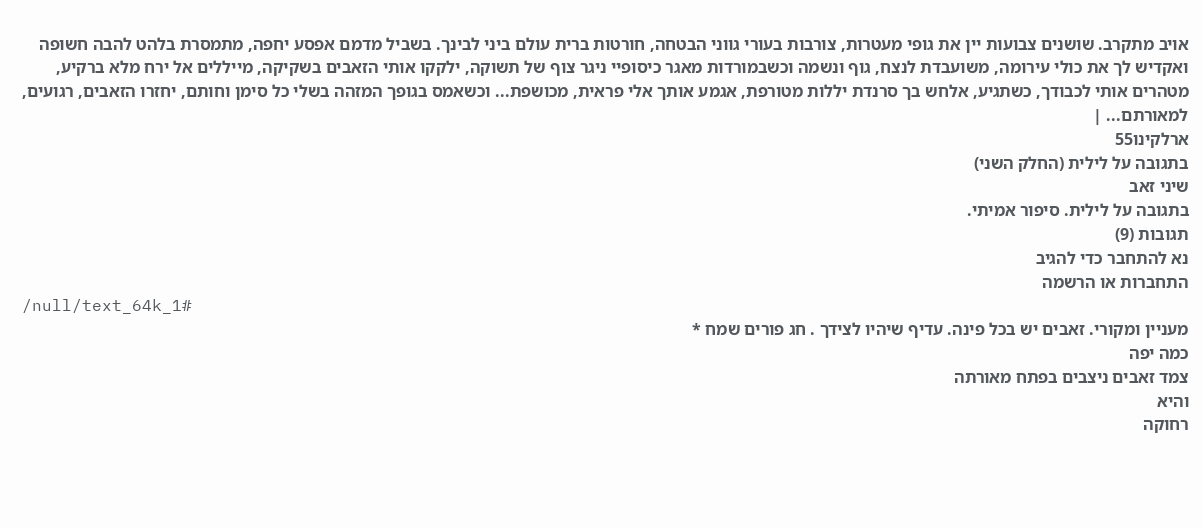אויב מתקרב. שושנים צבועות יין את גופי מעטרות, צורבות בעורי גווני הבטחה, חורטות ברית עולם ביני לבינך. בשביל מדמם אפסע יחפה, מתמסרת בלהט להבה חשופה ואקדיש לך את כולי עירומה, משועבדת לנצח, גוף ונשמה וכשבמורדות מאגר כיסופיי ניגר צוף של תשוקה, ילקקו אותי הזאבים בשקיקה, מייללים אל ירח מלא ברקיע, מטהרים אותי לכבודך, כשתגיע, אלחש בך סרנדת יללות מטורפת, אגמע אותך אלי פראית, מכושפת... וכשאמס בגופך המזהה בשלי כל סימן וחותם, יחזרו הזאבים, רגועים, למאורתם... |
ארלקינו55
בתגובה על לילית (החלק השני)
שיני זאב
בתגובה על לילית. סיפור אמיתי.
תגובות (9)
נא להתחבר כדי להגיב
התחברות או הרשמה
/null/text_64k_1#
מעניין ומקורי. זאבים יש בכל פינה. עדיף שיהיו לצידך . חג פורים שמח *
כמה יפה
צמד זאבים ניצבים בפתח מאורתה
והיא
רחוקה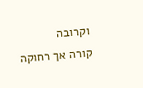וקרובה
קורה אך רחוקה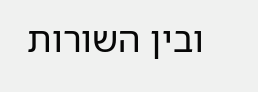ובין השורות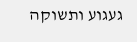געגוע ותשוקה